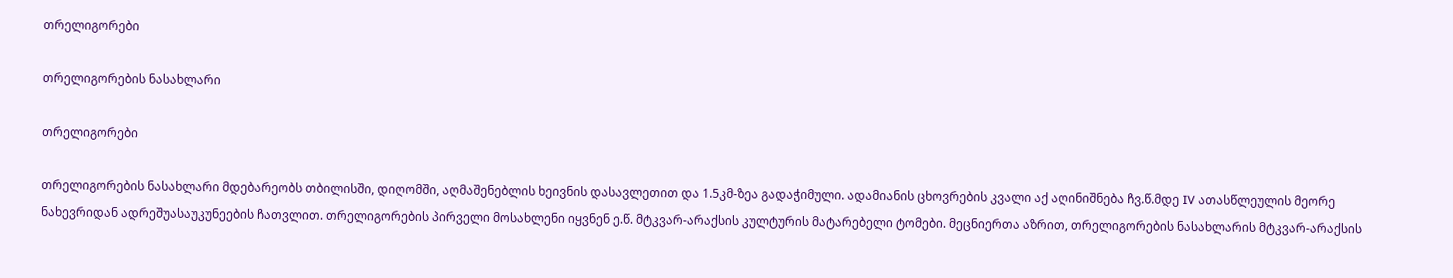თრელიგორები

თრელიგორების ნასახლარი

თრელიგორები

თრელიგორების ნასახლარი მდებარეობს თბილისში, დიღომში, აღმაშენებლის ხეივნის დასავლეთით და 1.5კმ-ზეა გადაჭიმული. ადამიანის ცხოვრების კვალი აქ აღინიშნება ჩვ.წ.მდე IV ათასწლეულის მეორე ნახევრიდან ადრეშუასაუკუნეების ჩათვლით. თრელიგორების პირველი მოსახლენი იყვნენ ე.წ. მტკვარ-არაქსის კულტურის მატარებელი ტომები. მეცნიერთა აზრით, თრელიგორების ნასახლარის მტკვარ-არაქსის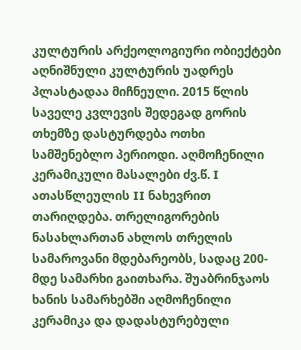კულტურის არქეოლოგიური ობიექტები აღნიშნული კულტურის უადრეს პლასტადაა მიჩნეული. 2015 წლის საველე კვლევის შედეგად გორის თხემზე დასტურდება ოთხი სამშენებლო პერიოდი. აღმოჩენილი კერამიკული მასალები ძვ.წ. I ათასწლეულის II ნახევრით თარიღდება. თრელიგორების ნასახლართან ახლოს თრელის სამაროვანი მდებარეობს, სადაც 200-მდე სამარხი გაითხარა. შუაბრინჯაოს ხანის სამარხებში აღმოჩენილი კერამიკა და დადასტურებული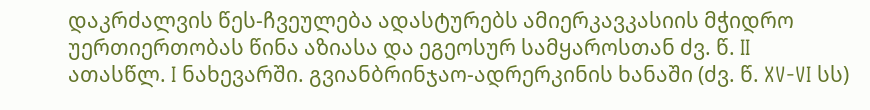დაკრძალვის წეს-ჩვეულება ადასტურებს ამიერკავკასიის მჭიდრო უერთიერთობას წინა აზიასა და ეგეოსურ სამყაროსთან ძვ. წ. II ათასწლ. I ნახევარში. გვიანბრინჯაო-ადრერკინის ხანაში (ძვ. წ. XV-VI სს)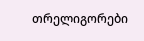თრელიგორები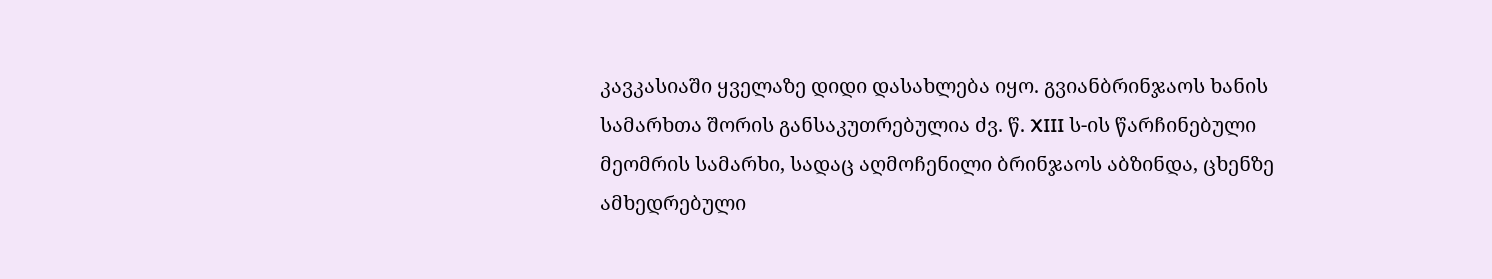კავკასიაში ყველაზე დიდი დასახლება იყო. გვიანბრინჯაოს ხანის სამარხთა შორის განსაკუთრებულია ძვ. წ. XIII ს-ის წარჩინებული მეომრის სამარხი, სადაც აღმოჩენილი ბრინჯაოს აბზინდა, ცხენზე ამხედრებული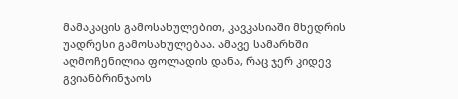მამაკაცის გამოსახულებით, კავკასიაში მხედრის უადრესი გამოსახულებაა. ამავე სამარხში აღმოჩენილია ფოლადის დანა, რაც ჯერ კიდევ გვიანბრინჯაოს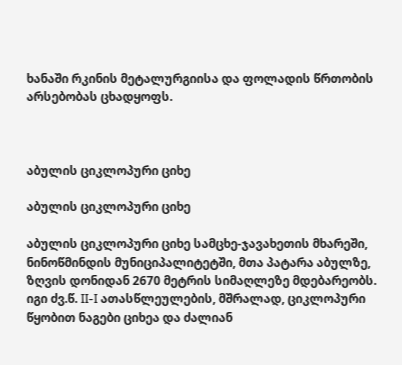ხანაში რკინის მეტალურგიისა და ფოლადის წრთობის არსებობას ცხადყოფს.



აბულის ციკლოპური ციხე

აბულის ციკლოპური ციხე

აბულის ციკლოპური ციხე სამცხე-ჯავახეთის მხარეში, ნინოწმინდის მუნიციპალიტეტში, მთა პატარა აბულზე, ზღვის დონიდან 2670 მეტრის სიმაღლეზე მდებარეობს. იგი ძვ.წ. II-I ათასწლეულების, მშრალად, ციკლოპური წყობით ნაგები ციხეა და ძალიან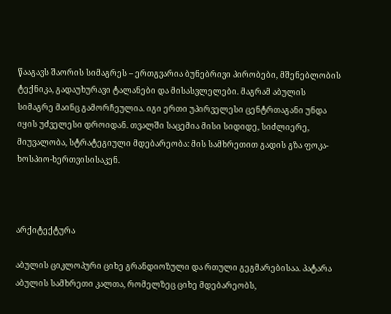წააგავს შაორის სიმაგრეს – ერთგვარია ბუნებრივი პირობები, მშენებლობის ტექნიკა, გადაუხურავი ტალანები და მისასვლელები. მაგრამ აბულის სიმაგრე მაინც გამორჩეულია. იგი ერთი უპირველესი ცენტრთაგანი უნდა იყის უძველესი დროიდან. თვალში საცემია მისი სიდიდე, სიძლიერე, მიუვალობა, სტრატეგიული მდებარეობა: მის სამხრეთით გადის გზა ფოკა-ხოსპიო-ხერთვისისაკენ.



არქიტექტურა

აბულის ციკლოპური ციხე გრანდიოზული და რთული გეგმარებისაა. პატარა აბულის სამხრეთი კალთა, რომელზეც ციხე მდებარეობს,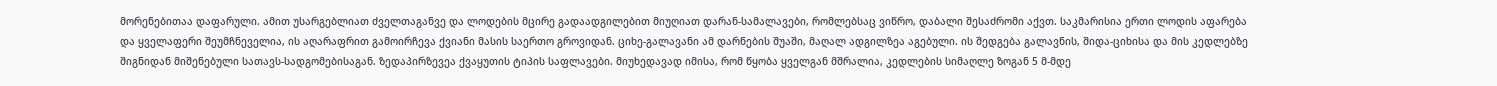მორენებითაა დაფარული. ამით უსარგებლიათ ძველთაგანვე და ლოდების მცირე გადაადგილებით მიუღიათ დარან-სამალავები, რომლებსაც ვიწრო, დაბალი შესაძრომი აქვთ. საკმარისია ერთი ლოდის აფარება და ყველაფერი შეუმჩნეველია, ის აღარაფრით გამოირჩევა ქვიანი მასის საერთო გროვიდან. ციხე-გალავანი ამ დარნების შუაში, მაღალ ადგილზეა აგებული. ის შედგება გალავნის, შიდა-ციხისა და მის კედლებზე შიგნიდან მიშენებული სათავს-სადგომებისაგან. ზედაპირზევეა ქვაყუთის ტიპის საფლავები. მიუხედავად იმისა, რომ წყობა ყველგან მშრალია, კედლების სიმაღლე ზოგან 5 მ-მდე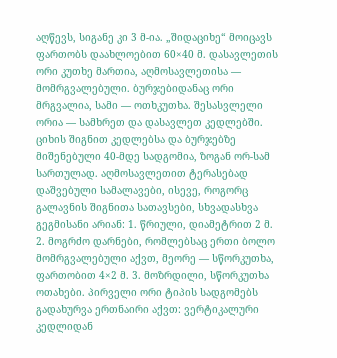აღწევს, სიგანე კი 3 მ-ია. „შიდაციხე“ მოიცავს ფართობს დაახლოებით 60×40 მ. დასავლეთის ორი კუთხე მართია, აღმოსავლეთისა — მომრგვალებული. ბურჯებიდანაც ორი მრგვალია, სამი — ოთხკუთხა. შესასვლელი ორია — სამხრეთ და დასავლეთ კედლებში. ციხის შიგნით კედლებსა და ბურჯებზე მიშენებული 40-მდე სადგომია, ზოგან ორ-სამ სართულად. აღმოსავლეთით ტერასებად დაშვებული სამალავები, ისევე, როგორც გალავნის შიგნითა სათავსები, სხვადასხვა გეგმისანი არიან: 1. წრიული, დიამეტრით 2 მ. 2. მოგრძო დარნები, რომლებსაც ერთი ბოლო მომრგვალებული აქვთ, მეორე — სწორკუთხა, ფართობით 4×2 მ. 3. მოზრდილი, სწორკუთხა ოთახები. პირველი ორი ტიპის სადგომებს გადახურვა ერთნაირი აქვთ: ვერტიკალური კედლიდან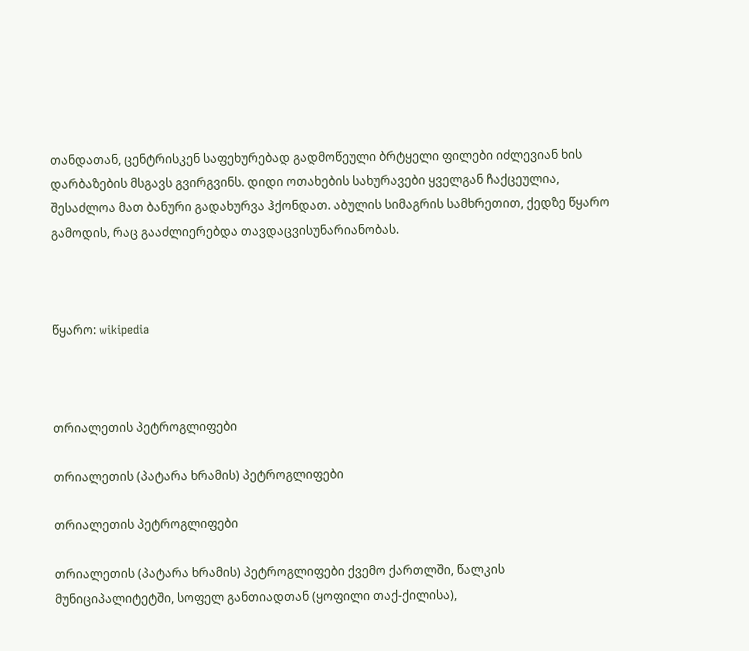თანდათან, ცენტრისკენ საფეხურებად გადმოწეული ბრტყელი ფილები იძლევიან ხის დარბაზების მსგავს გვირგვინს. დიდი ოთახების სახურავები ყველგან ჩაქცეულია, შესაძლოა მათ ბანური გადახურვა ჰქონდათ. აბულის სიმაგრის სამხრეთით, ქედზე წყარო გამოდის, რაც გააძლიერებდა თავდაცვისუნარიანობას.



წყარო: wikipedia



თრიალეთის პეტროგლიფები

თრიალეთის (პატარა ხრამის) პეტროგლიფები

თრიალეთის პეტროგლიფები

თრიალეთის (პატარა ხრამის) პეტროგლიფები ქვემო ქართლში, წალკის მუნიციპალიტეტში, სოფელ განთიადთან (ყოფილი თაქ-ქილისა),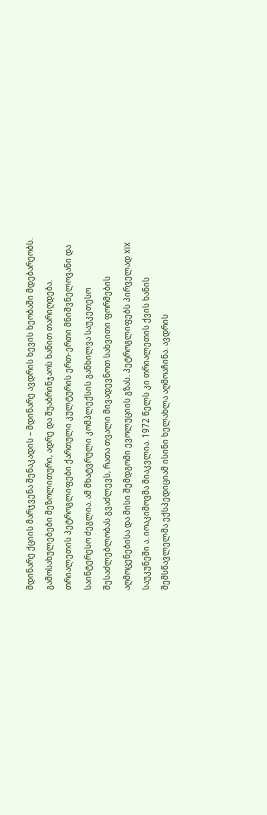მდინარე ქციის მარჯვენა შენაკადის – მდინარე ავდრის ხევის ხეობაში მდებარეობს. გამოსახულებები მეზოლითური, ადრე და შუაბრინჯაოს ხანით თარიღდება. თრიალეთის პეტროგლიფები ქართული კულტურის ერთ-ერთი მნიშვნელოვანი და საინტერესო ძეგლია. ამ მხატვრული კომპლექსის განხილვა საუკეთესო შესაძლებლობას გვაძლევს, რათა თვალი მივადევნოთ სახვითი ფორმების აღმოცენებისა და მისი შემდგომი ევოლუციის გზას. პეტროგლიფებს პირველად XIX საუკუნეში ა. იოაკიმოვმა მიაკვლია. 1972 წელს კი თრიალეთის ქვის ხანის შემსწავლელმა ექსპედიციამ ისინი ხელახლა აღმოაჩინა. ავდრის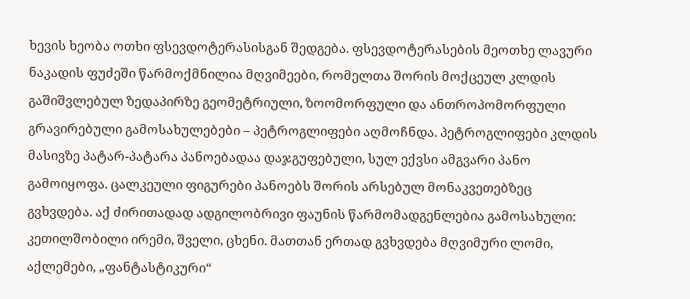ხევის ხეობა ოთხი ფსევდოტერასისგან შედგება. ფსევდოტერასების მეოთხე ლავური ნაკადის ფუძეში წარმოქმნილია მღვიმეები, რომელთა შორის მოქცეულ კლდის გაშიშვლებულ ზედაპირზე გეომეტრიული, ზოომორფული და ანთროპომორფული გრავირებული გამოსახულებები – პეტროგლიფები აღმოჩნდა. პეტროგლიფები კლდის მასივზე პატარ-პატარა პანოებადაა დაჯგუფებული, სულ ექვსი ამგვარი პანო გამოიყოფა. ცალკეული ფიგურები პანოებს შორის არსებულ მონაკვეთებზეც გვხვდება. აქ ძირითადად ადგილობრივი ფაუნის წარმომადგენლებია გამოსახული: კეთილშობილი ირემი, შველი, ცხენი. მათთან ერთად გვხვდება მღვიმური ლომი, აქლემები, „ფანტასტიკური“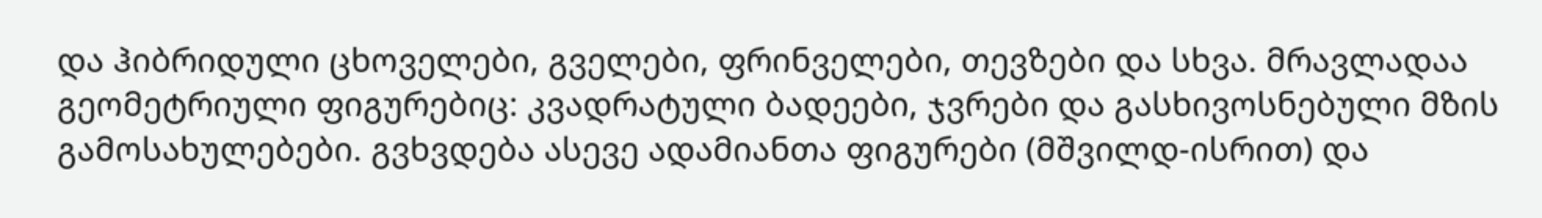და ჰიბრიდული ცხოველები, გველები, ფრინველები, თევზები და სხვა. მრავლადაა გეომეტრიული ფიგურებიც: კვადრატული ბადეები, ჯვრები და გასხივოსნებული მზის გამოსახულებები. გვხვდება ასევე ადამიანთა ფიგურები (მშვილდ-ისრით) და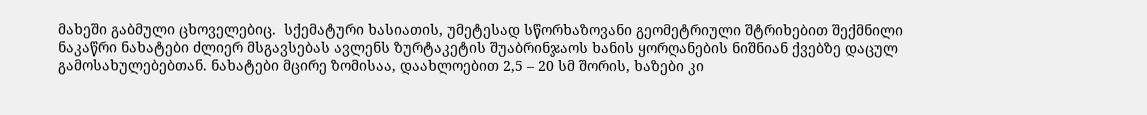მახეში გაბმული ცხოველებიც.  სქემატური ხასიათის, უმეტესად სწორხაზოვანი გეომეტრიული შტრიხებით შექმნილი ნაკაწრი ნახატები ძლიერ მსგავსებას ავლენს ზურტაკეტის შუაბრინჯაოს ხანის ყორღანების ნიშნიან ქვებზე დაცულ გამოსახულებებთან. ნახატები მცირე ზომისაა, დაახლოებით 2,5 – 20 სმ შორის, ხაზები კი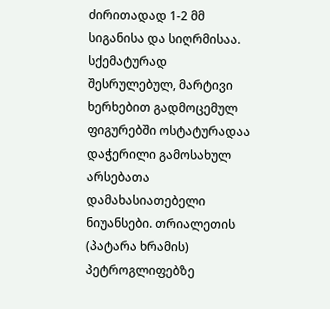ძირითადად 1-2 მმ სიგანისა და სიღრმისაა. სქემატურად შესრულებულ, მარტივი ხერხებით გადმოცემულ ფიგურებში ოსტატურადაა დაჭერილი გამოსახულ არსებათა დამახასიათებელი ნიუანსები. თრიალეთის (პატარა ხრამის) პეტროგლიფებზე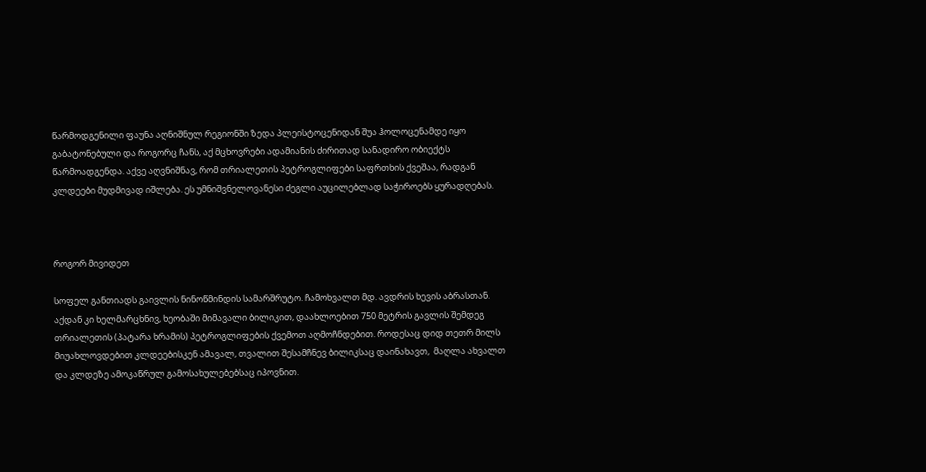წარმოდგენილი ფაუნა აღნიშნულ რეგიონში ზედა პლეისტოცენიდან შუა ჰოლოცენამდე იყო გაბატონებული და როგორც ჩანს, აქ მცხოვრები ადამიანის ძირითად სანადირო ობიექტს წარმოადგენდა. აქვე აღვნიშნავ, რომ თრიალეთის პეტროგლიფები საფრთხის ქვეშაა, რადგან კლდეები მუდმივად იშლება. ეს უმნიშვნელოვანესი ძეგლი აუცილებლად საჭიროებს ყურადღებას.



როგორ მივიდეთ

სოფელ განთიადს გაივლის ნინოწმინდის სამარშრუტო. ჩამოხვალთ მდ. ავდრის ხევის აბრასთან. აქდან კი ხელმარცხნივ, ხეობაში მიმავალი ბილიკით, დაახლოებით 750 მეტრის გავლის შემდეგ თრიალეთის (პატარა ხრამის) პეტროგლიფების ქვემოთ აღმოჩნდებით. როდესაც დიდ თეთრ მილს მიუახლოვდებით კლდეებისკენ ამავალ, თვალით შესამჩნევ ბილიკსაც დაინახავთ,  მაღლა ახვალთ და კლდეზე ამოკაწრულ გამოსახულებებსაც იპოვნით.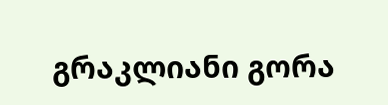გრაკლიანი გორა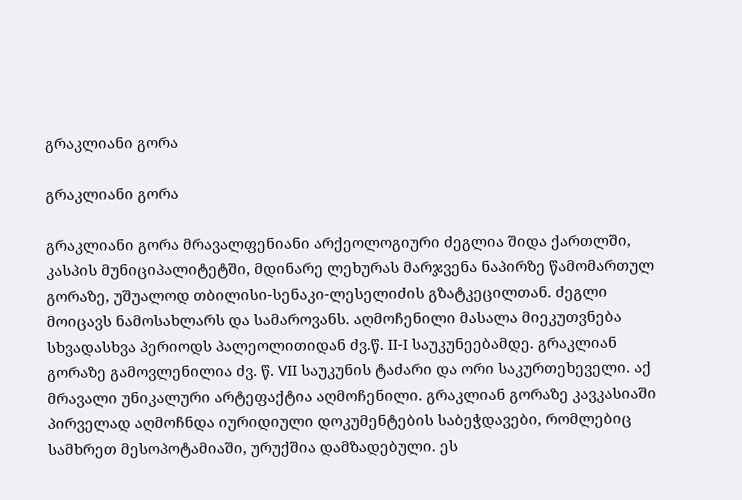გრაკლიანი გორა

გრაკლიანი გორა

გრაკლიანი გორა მრავალფენიანი არქეოლოგიური ძეგლია შიდა ქართლში, კასპის მუნიციპალიტეტში, მდინარე ლეხურას მარჯვენა ნაპირზე წამომართულ გორაზე, უშუალოდ თბილისი-სენაკი-ლესელიძის გზატკეცილთან. ძეგლი მოიცავს ნამოსახლარს და სამაროვანს. აღმოჩენილი მასალა მიეკუთვნება სხვადასხვა პერიოდს პალეოლითიდან ძვ.წ. II-I საუკუნეებამდე. გრაკლიან გორაზე გამოვლენილია ძვ. წ. VII საუკუნის ტაძარი და ორი საკურთეხეველი. აქ მრავალი უნიკალური არტეფაქტია აღმოჩენილი. გრაკლიან გორაზე კავკასიაში პირველად აღმოჩნდა იურიდიული დოკუმენტების საბეჭდავები, რომლებიც სამხრეთ მესოპოტამიაში, ურუქშია დამზადებული. ეს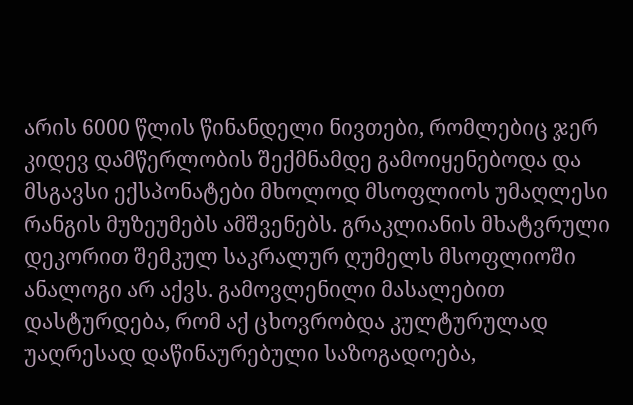არის 6000 წლის წინანდელი ნივთები, რომლებიც ჯერ კიდევ დამწერლობის შექმნამდე გამოიყენებოდა და მსგავსი ექსპონატები მხოლოდ მსოფლიოს უმაღლესი რანგის მუზეუმებს ამშვენებს. გრაკლიანის მხატვრული დეკორით შემკულ საკრალურ ღუმელს მსოფლიოში ანალოგი არ აქვს. გამოვლენილი მასალებით დასტურდება, რომ აქ ცხოვრობდა კულტურულად უაღრესად დაწინაურებული საზოგადოება,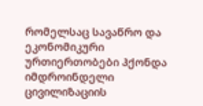რომელსაც სავაწრო და ეკონომიკური ურთიერთობები ჰქონდა იმდროინდელი ცივილიზაციის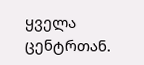ყველა ცენტრთან.